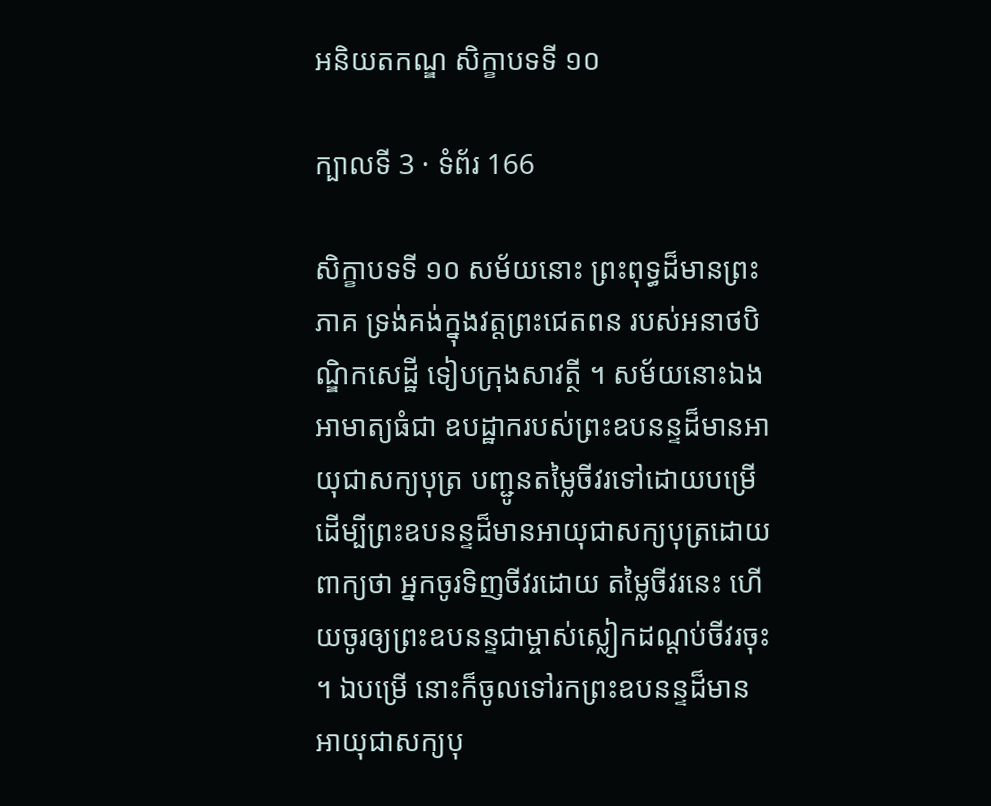អនិយតកណ្ឌ សិក្ខាបទទី ១០

ក្បាលទី 3 · ទំព័រ 166

សិក្ខាបទទី ១០ សម័យនោះ ព្រះពុទ្ធដ៏មានព្រះភាគ ទ្រង់គង់ក្នុងវត្តព្រះជេតពន របស់អនាថបិណ្ឌិកសេដ្ឋី ទៀបក្រុងសាវត្ថី ។ សម័យនោះឯង អាមាត្យធំជា ឧបដ្ឋាករបស់ព្រះឧបនន្ទដ៏មានអាយុជាសក្យបុត្រ បញ្ជូនតម្លៃចីវរទៅដោយបម្រើ ដើម្បីព្រះឧបនន្ទដ៏មានអាយុជាសក្យបុត្រដោយពាក្យថា អ្នកចូរទិញចីវរដោយ តម្លៃចីវរនេះ ហើយចូរឲ្យព្រះឧបនន្ទជាម្ចាស់ស្លៀកដណ្តប់ចីវរចុះ ។ ឯបម្រើ នោះក៏ចូលទៅរកព្រះឧបនន្ទដ៏មានអាយុជាសក្យបុ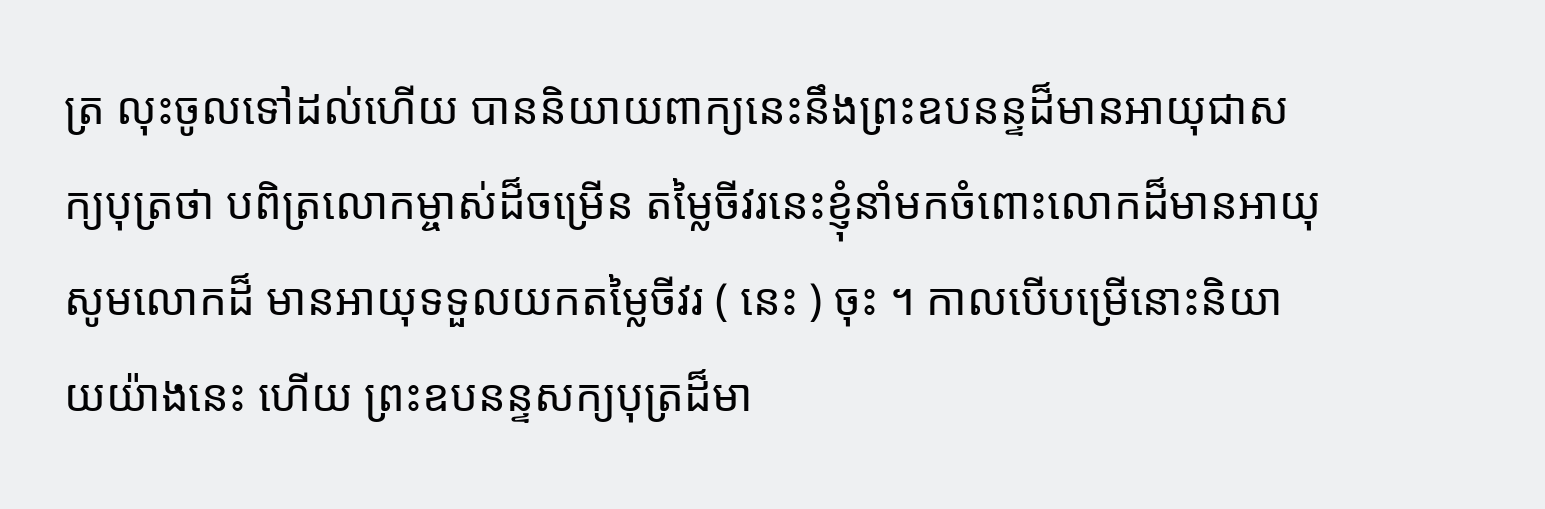ត្រ លុះចូលទៅដល់ហើយ បាននិយាយពាក្យនេះនឹងព្រះឧបនន្ទដ៏មានអាយុជាសក្យបុត្រថា បពិត្រលោកម្ចាស់ដ៏ចម្រើន តម្លៃចីវរនេះខ្ញុំនាំមកចំពោះលោកដ៏មានអាយុ សូមលោកដ៏ មានអាយុទទួលយកតម្លៃចីវរ ( នេះ ) ចុះ ។ កាលបើបម្រើនោះនិយាយយ៉ាងនេះ ហើយ ព្រះឧបនន្ទសក្យបុត្រដ៏មា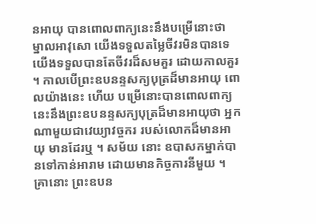នអាយុ បានពោលពាក្យនេះនឹងបម្រើនោះថា ម្នាលអាវុសោ យើងទទួលតម្លៃចីវរមិនបានទេ យើងទទួលបានតែចីវរដ៏សមគួរ ដោយកាលគួរ ។ កាលបើព្រះឧបនន្ទសក្យបុត្រដ៏មានអាយុ ពោលយ៉ាងនេះ ហើយ បម្រើនោះបានពោលពាក្យនេះនឹងព្រះឧបនន្ទសក្យបុត្រដ៏មានអាយុថា អ្នកណាមួយជាវេយ្យាវច្ចករ របស់លោកដ៏មានអាយុ មានដែរឬ ។ សម័យ នោះ ឧបាសកម្នាក់បានទៅកាន់អារាម ដោយមានកិច្ចការនីមួយ ។ គ្រានោះ ព្រះឧបន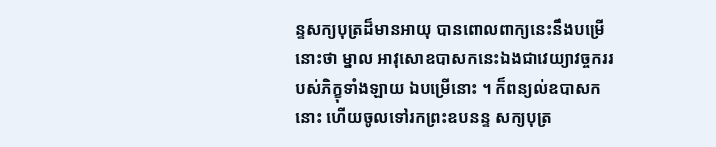ន្ទសក្យបុត្រដ៏មានអាយុ បានពោលពាក្យនេះនឹងបម្រើ នោះថា ម្នាល អាវុសោឧបាសកនេះឯងជាវេយ្យាវច្ចកររបស់ភិក្ខុទាំងឡាយ ឯបម្រើនោះ ។ ក៏ពន្យល់ឧបាសកនោះ ហើយចូលទៅរកព្រះឧបនន្ទ សក្យបុត្រ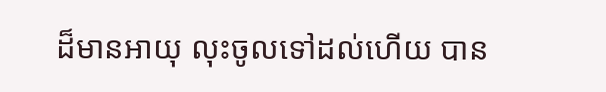ដ៏មានអាយុ លុះចូលទៅដល់ហើយ បាន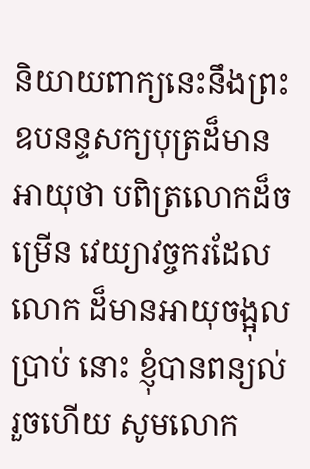និយាយពាក្យនេះនឹងព្រះឧបនន្ទសក្យបុត្រដ៏មាន អាយុថា បពិត្រលោកដ៏ចម្រើន វេយ្យាវច្ចករដែលលោក ដ៏មានអាយុចង្អុលប្រាប់ នោះ ខ្ញុំបានពន្យល់រួចហើយ សូមលោក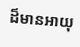ដ៏មានអាយុ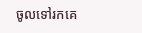ចូលទៅរកគេ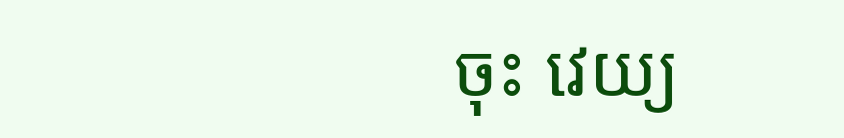ចុះ វេយ្យ